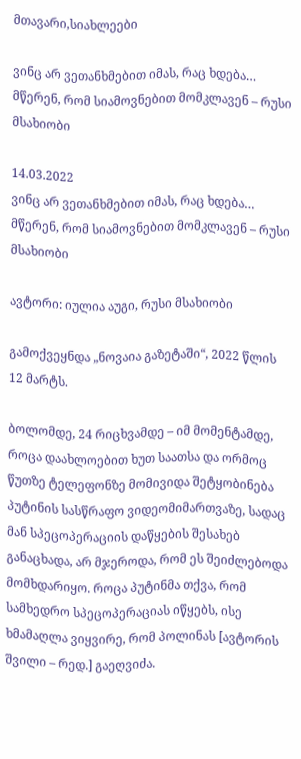მთავარი,სიახლეები

ვინც არ ვეთანხმებით იმას, რაც ხდება… მწერენ, რომ სიამოვნებით მომკლავენ – რუსი მსახიობი

14.03.2022
ვინც არ ვეთანხმებით იმას, რაც ხდება… მწერენ, რომ სიამოვნებით მომკლავენ – რუსი მსახიობი

ავტორი: იულია აუგი, რუსი მსახიობი

გამოქვეყნდა „ნოვაია გაზეტაში“, 2022 წლის 12 მარტს.

ბოლომდე, 24 რიცხვამდე – იმ მომენტამდე, როცა დაახლოებით ხუთ საათსა და ორმოც წუთზე ტელეფონზე მომივიდა შეტყობინება პუტინის სასწრაფო ვიდეომიმართვაზე, სადაც მან სპეცოპერაციის დაწყების შესახებ განაცხადა, არ მჯეროდა, რომ ეს შეიძლებოდა მომხდარიყო. როცა პუტინმა თქვა, რომ სამხედრო სპეცოპერაციას იწყებს, ისე ხმამაღლა ვიყვირე, რომ პოლინას [ავტორის შვილი – რედ.] გაეღვიძა.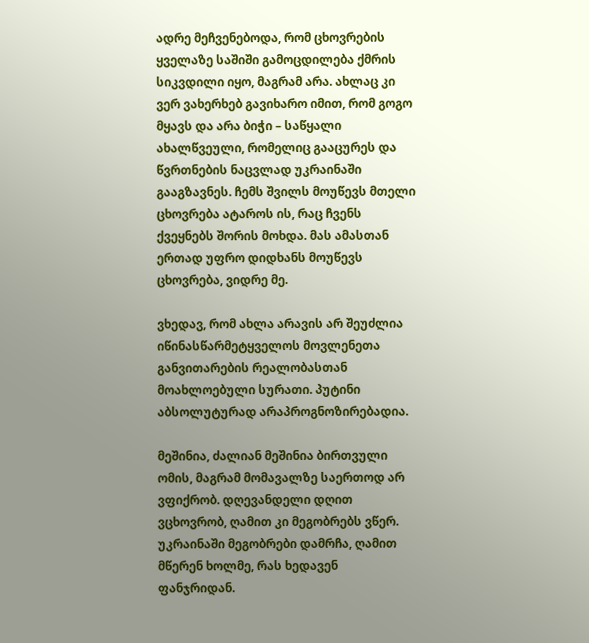ადრე მეჩვენებოდა, რომ ცხოვრების ყველაზე საშიში გამოცდილება ქმრის სიკვდილი იყო, მაგრამ არა. ახლაც კი ვერ ვახერხებ გავიხარო იმით, რომ გოგო მყავს და არა ბიჭი – საწყალი ახალწვეული, რომელიც გააცურეს და წვრთნების ნაცვლად უკრაინაში გააგზავნეს. ჩემს შვილს მოუწევს მთელი ცხოვრება ატაროს ის, რაც ჩვენს ქვეყნებს შორის მოხდა. მას ამასთან ერთად უფრო დიდხანს მოუწევს ცხოვრება, ვიდრე მე.

ვხედავ, რომ ახლა არავის არ შეუძლია იწინასწარმეტყველოს მოვლენეთა განვითარების რეალობასთან მოახლოებული სურათი. პუტინი აბსოლუტურად არაპროგნოზირებადია.

მეშინია, ძალიან მეშინია ბირთვული ომის, მაგრამ მომავალზე საერთოდ არ ვფიქრობ. დღევანდელი დღით ვცხოვრობ, ღამით კი მეგობრებს ვწერ. უკრაინაში მეგობრები დამრჩა, ღამით მწერენ ხოლმე, რას ხედავენ ფანჯრიდან.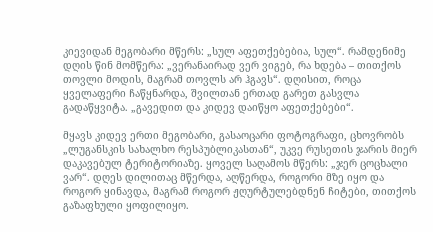კიევიდან მეგობარი მწერს: „სულ აფეთქებებია, სულ“. რამდენიმე დღის წინ მომწერა: „ვერანაირად ვერ ვიგებ, რა ხდება – თითქოს თოვლი მოდის, მაგრამ თოვლს არ ჰგავს“. დღისით, როცა ყველაფერი ჩაწყნარდა, შვილთან ერთად გარეთ გასვლა გადაწყვიტა. „გავედით და კიდევ დაიწყო აფეთქებები“.

მყავს კიდევ ერთი მეგობარი, გასაოცარი ფოტოგრაფი, ცხოვრობს „ლუგანსკის სახალხო რესპუბლიკასთან“, უკვე რუსეთის ჯარის მიერ დაკავებულ ტერიტორიაზე. ყოველ საღამოს მწერს: „ჯერ ცოცხალი ვარ“. დღეს დილითაც მწერდა, აღწერდა, როგორი მზე იყო და როგორ ყინავდა, მაგრამ როგორ ჟღურტულებდნენ ჩიტები, თითქოს გაზაფხული ყოფილიყო.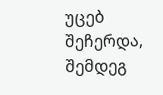უცებ შეჩერდა, შემდეგ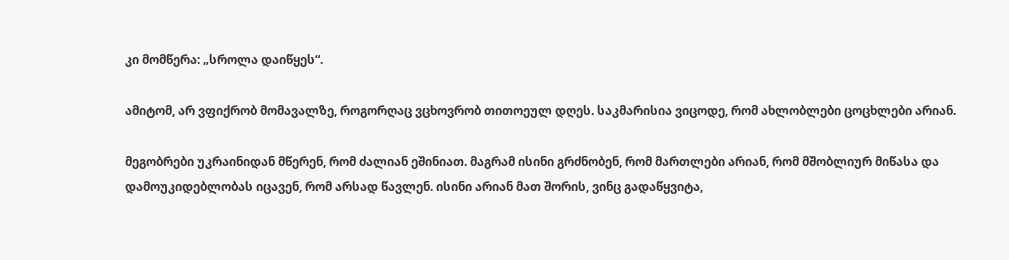კი მომწერა: „სროლა დაიწყეს“.

ამიტომ, არ ვფიქრობ მომავალზე, როგორღაც ვცხოვრობ თითოეულ დღეს. საკმარისია ვიცოდე, რომ ახლობლები ცოცხლები არიან.

მეგობრები უკრაინიდან მწერენ, რომ ძალიან ეშინიათ. მაგრამ ისინი გრძნობენ, რომ მართლები არიან, რომ მშობლიურ მიწასა და დამოუკიდებლობას იცავენ, რომ არსად წავლენ. ისინი არიან მათ შორის, ვინც გადაწყვიტა,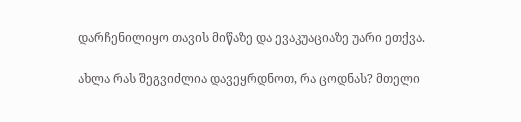დარჩენილიყო თავის მიწაზე და ევაკუაციაზე უარი ეთქვა.

ახლა რას შეგვიძლია დავეყრდნოთ, რა ცოდნას? მთელი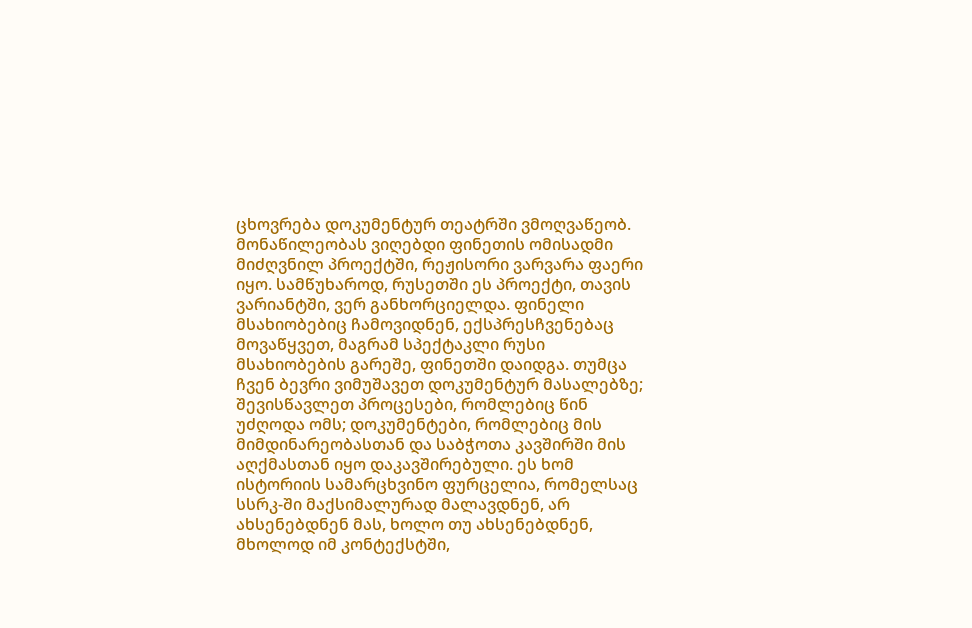ცხოვრება დოკუმენტურ თეატრში ვმოღვაწეობ. მონაწილეობას ვიღებდი ფინეთის ომისადმი მიძღვნილ პროექტში, რეჟისორი ვარვარა ფაერი იყო. სამწუხაროდ, რუსეთში ეს პროექტი, თავის ვარიანტში, ვერ განხორციელდა. ფინელი მსახიობებიც ჩამოვიდნენ, ექსპრესჩვენებაც მოვაწყვეთ, მაგრამ სპექტაკლი რუსი მსახიობების გარეშე, ფინეთში დაიდგა. თუმცა ჩვენ ბევრი ვიმუშავეთ დოკუმენტურ მასალებზე; შევისწავლეთ პროცესები, რომლებიც წინ უძღოდა ომს; დოკუმენტები, რომლებიც მის მიმდინარეობასთან და საბჭოთა კავშირში მის აღქმასთან იყო დაკავშირებული. ეს ხომ ისტორიის სამარცხვინო ფურცელია, რომელსაც სსრკ-ში მაქსიმალურად მალავდნენ, არ ახსენებდნენ მას, ხოლო თუ ახსენებდნენ, მხოლოდ იმ კონტექსტში,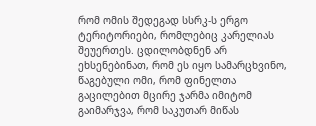რომ ომის შედეგად სსრკ-ს ერგო ტერიტორიები, რომლებიც კარელიას შეუერთეს. ცდილობდნენ არ ეხსენებინათ, რომ ეს იყო სამარცხვინო, წაგებული ომი, რომ ფინელთა გაცილებით მცირე ჯარმა იმიტომ გაიმარჯვა, რომ საკუთარ მიწას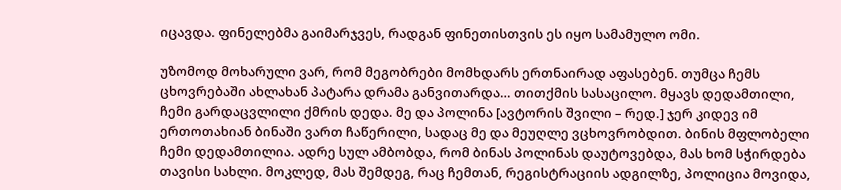იცავდა. ფინელებმა გაიმარჯვეს, რადგან ფინეთისთვის ეს იყო სამამულო ომი.

უზომოდ მოხარული ვარ, რომ მეგობრები მომხდარს ერთნაირად აფასებენ. თუმცა ჩემს ცხოვრებაში ახლახან პატარა დრამა განვითარდა… თითქმის სასაცილო. მყავს დედამთილი, ჩემი გარდაცვლილი ქმრის დედა. მე და პოლინა [ავტორის შვილი – რედ.] ჯერ კიდევ იმ ერთოთახიან ბინაში ვართ ჩაწერილი, სადაც მე და მეუღლე ვცხოვრობდით. ბინის მფლობელი ჩემი დედამთილია. ადრე სულ ამბობდა, რომ ბინას პოლინას დაუტოვებდა, მას ხომ სჭირდება თავისი სახლი. მოკლედ, მას შემდეგ, რაც ჩემთან, რეგისტრაციის ადგილზე, პოლიცია მოვიდა,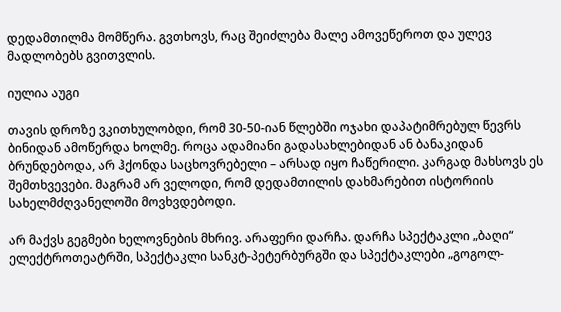დედამთილმა მომწერა. გვთხოვს, რაც შეიძლება მალე ამოვეწეროთ და ულევ მადლობებს გვითვლის.

იულია აუგი

თავის დროზე ვკითხულობდი, რომ 30-50-იან წლებში ოჯახი დაპატიმრებულ წევრს ბინიდან ამოწერდა ხოლმე. როცა ადამიანი გადასახლებიდან ან ბანაკიდან ბრუნდებოდა, არ ჰქონდა საცხოვრებელი – არსად იყო ჩაწერილი. კარგად მახსოვს ეს შემთხვევები. მაგრამ არ ველოდი, რომ დედამთილის დახმარებით ისტორიის სახელმძღვანელოში მოვხვდებოდი.

არ მაქვს გეგმები ხელოვნების მხრივ. არაფერი დარჩა. დარჩა სპექტაკლი „ბაღი“ ელექტროთეატრში, სპექტაკლი სანკტ-პეტერბურგში და სპექტაკლები „გოგოლ-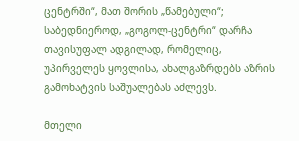ცენტრში“, მათ შორის „წამებული“; საბედნიეროდ, „გოგოლ-ცენტრი“ დარჩა თავისუფალ ადგილად, რომელიც, უპირველეს ყოვლისა, ახალგაზრდებს აზრის გამოხატვის საშუალებას აძლევს.

მთელი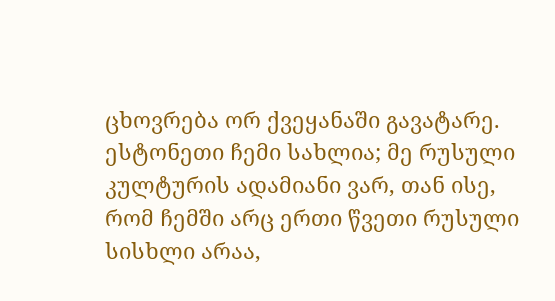ცხოვრება ორ ქვეყანაში გავატარე. ესტონეთი ჩემი სახლია; მე რუსული კულტურის ადამიანი ვარ, თან ისე, რომ ჩემში არც ერთი წვეთი რუსული სისხლი არაა,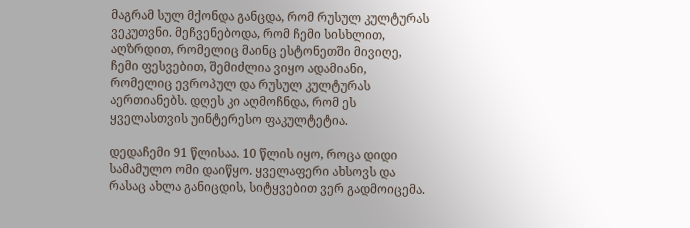მაგრამ სულ მქონდა განცდა, რომ რუსულ კულტურას ვეკუთვნი. მეჩვენებოდა, რომ ჩემი სისხლით, აღზრდით, რომელიც მაინც ესტონეთში მივიღე, ჩემი ფესვებით, შემიძლია ვიყო ადამიანი, რომელიც ევროპულ და რუსულ კულტურას აერთიანებს. დღეს კი აღმოჩნდა, რომ ეს ყველასთვის უინტერესო ფაკულტეტია.

დედაჩემი 91 წლისაა. 10 წლის იყო, როცა დიდი სამამულო ომი დაიწყო. ყველაფერი ახსოვს და რასაც ახლა განიცდის, სიტყვებით ვერ გადმოიცემა.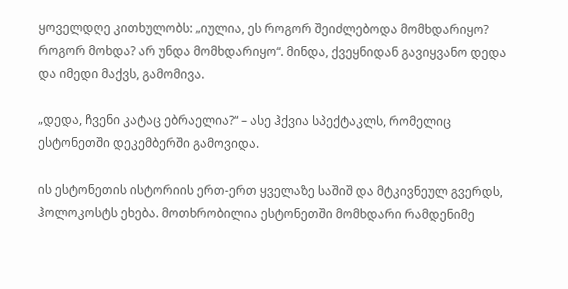ყოველდღე კითხულობს: „იულია, ეს როგორ შეიძლებოდა მომხდარიყო? როგორ მოხდა? არ უნდა მომხდარიყო“. მინდა, ქვეყნიდან გავიყვანო დედა და იმედი მაქვს, გამომივა.

„დედა, ჩვენი კატაც ებრაელია?“ – ასე ჰქვია სპექტაკლს, რომელიც ესტონეთში დეკემბერში გამოვიდა.

ის ესტონეთის ისტორიის ერთ-ერთ ყველაზე საშიშ და მტკივნეულ გვერდს, ჰოლოკოსტს ეხება. მოთხრობილია ესტონეთში მომხდარი რამდენიმე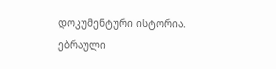დოკუმენტური ისტორია. ებრაული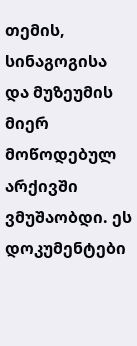თემის, სინაგოგისა და მუზეუმის მიერ მოწოდებულ არქივში ვმუშაობდი. ეს დოკუმენტები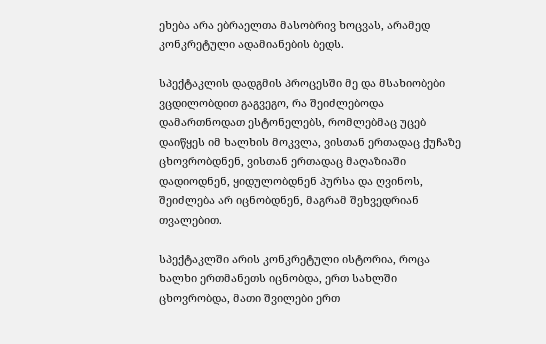ეხება არა ებრაელთა მასობრივ ხოცვას, არამედ კონკრეტული ადამიანების ბედს.

სპექტაკლის დადგმის პროცესში მე და მსახიობები ვცდილობდით გაგვეგო, რა შეიძლებოდა დამართნოდათ ესტონელებს, რომლებმაც უცებ დაიწყეს იმ ხალხის მოკვლა, ვისთან ერთადაც ქუჩაზე ცხოვრობდნენ, ვისთან ერთადაც მაღაზიაში დადიოდნენ, ყიდულობდნენ პურსა და ღვინოს, შეიძლება არ იცნობდნენ, მაგრამ შეხვედრიან თვალებით.

სპექტაკლში არის კონკრეტული ისტორია, როცა ხალხი ერთმანეთს იცნობდა, ერთ სახლში ცხოვრობდა, მათი შვილები ერთ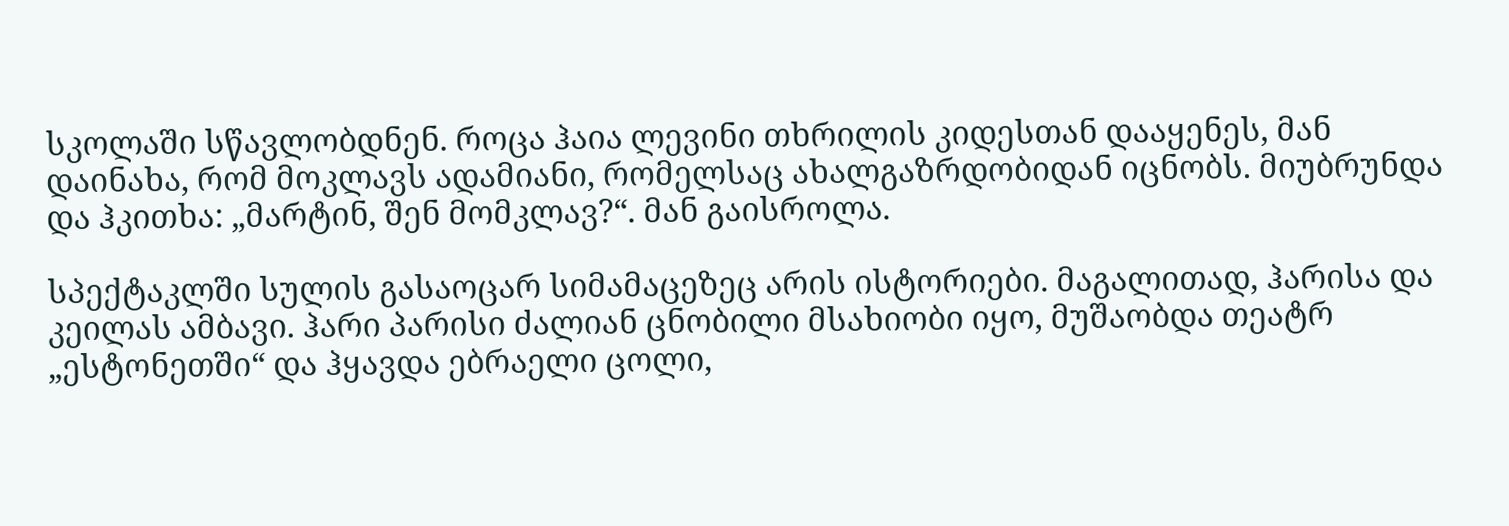სკოლაში სწავლობდნენ. როცა ჰაია ლევინი თხრილის კიდესთან დააყენეს, მან დაინახა, რომ მოკლავს ადამიანი, რომელსაც ახალგაზრდობიდან იცნობს. მიუბრუნდა და ჰკითხა: „მარტინ, შენ მომკლავ?“. მან გაისროლა.

სპექტაკლში სულის გასაოცარ სიმამაცეზეც არის ისტორიები. მაგალითად, ჰარისა და კეილას ამბავი. ჰარი პარისი ძალიან ცნობილი მსახიობი იყო, მუშაობდა თეატრ „ესტონეთში“ და ჰყავდა ებრაელი ცოლი,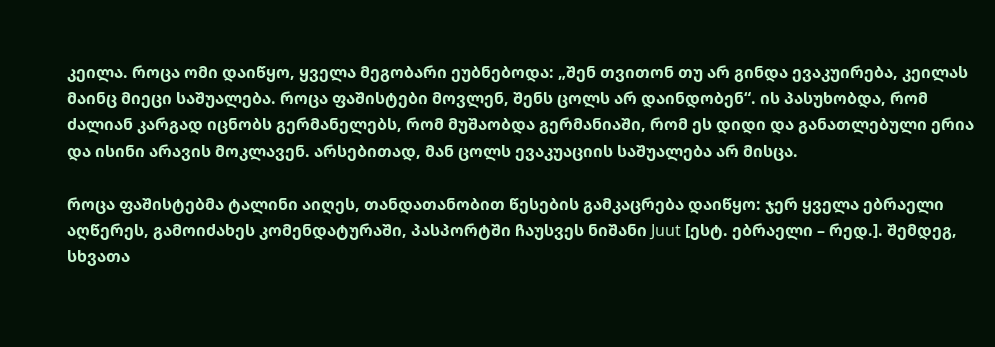კეილა. როცა ომი დაიწყო, ყველა მეგობარი ეუბნებოდა: „შენ თვითონ თუ არ გინდა ევაკუირება, კეილას მაინც მიეცი საშუალება. როცა ფაშისტები მოვლენ, შენს ცოლს არ დაინდობენ“. ის პასუხობდა, რომ ძალიან კარგად იცნობს გერმანელებს, რომ მუშაობდა გერმანიაში, რომ ეს დიდი და განათლებული ერია და ისინი არავის მოკლავენ. არსებითად, მან ცოლს ევაკუაციის საშუალება არ მისცა.

როცა ფაშისტებმა ტალინი აიღეს, თანდათანობით წესების გამკაცრება დაიწყო: ჯერ ყველა ებრაელი აღწერეს, გამოიძახეს კომენდატურაში, პასპორტში ჩაუსვეს ნიშანი Juut [ესტ. ებრაელი – რედ.]. შემდეგ, სხვათა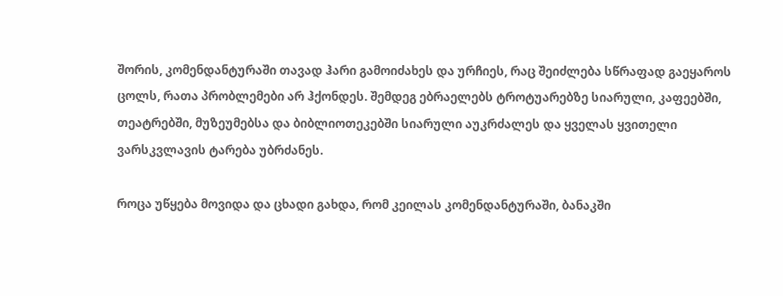შორის, კომენდანტურაში თავად ჰარი გამოიძახეს და ურჩიეს, რაც შეიძლება სწრაფად გაეყაროს ცოლს, რათა პრობლემები არ ჰქონდეს. შემდეგ ებრაელებს ტროტუარებზე სიარული, კაფეებში, თეატრებში, მუზეუმებსა და ბიბლიოთეკებში სიარული აუკრძალეს და ყველას ყვითელი ვარსკვლავის ტარება უბრძანეს.

როცა უწყება მოვიდა და ცხადი გახდა, რომ კეილას კომენდანტურაში, ბანაკში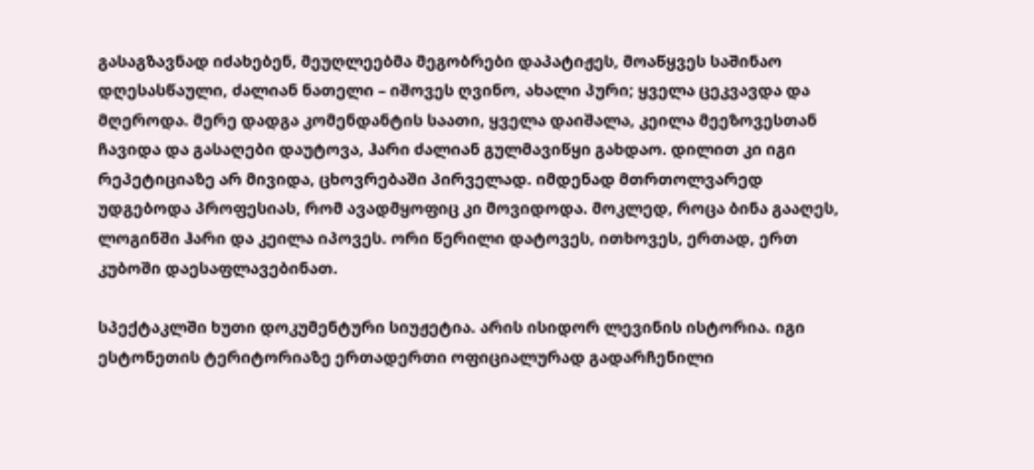გასაგზავნად იძახებენ, მეუღლეებმა მეგობრები დაპატიჟეს, მოაწყვეს საშინაო დღესასწაული, ძალიან ნათელი – იშოვეს ღვინო, ახალი პური; ყველა ცეკვავდა და მღეროდა. მერე დადგა კომენდანტის საათი, ყველა დაიშალა, კეილა მეეზოვესთან ჩავიდა და გასაღები დაუტოვა, ჰარი ძალიან გულმავიწყი გახდაო. დილით კი იგი რეპეტიციაზე არ მივიდა, ცხოვრებაში პირველად. იმდენად მთრთოლვარედ უდგებოდა პროფესიას, რომ ავადმყოფიც კი მოვიდოდა. მოკლედ, როცა ბინა გააღეს, ლოგინში ჰარი და კეილა იპოვეს. ორი წერილი დატოვეს, ითხოვეს, ერთად, ერთ კუბოში დაესაფლავებინათ.

სპექტაკლში ხუთი დოკუმენტური სიუჟეტია. არის ისიდორ ლევინის ისტორია. იგი ესტონეთის ტერიტორიაზე ერთადერთი ოფიციალურად გადარჩენილი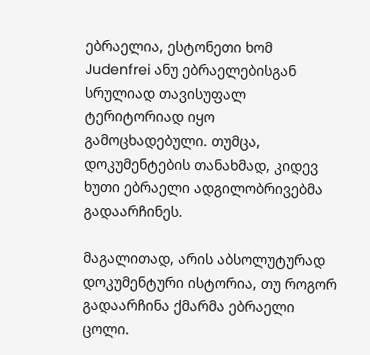ებრაელია, ესტონეთი ხომ Judenfrei ანუ ებრაელებისგან სრულიად თავისუფალ ტერიტორიად იყო გამოცხადებული. თუმცა, დოკუმენტების თანახმად, კიდევ ხუთი ებრაელი ადგილობრივებმა გადაარჩინეს.

მაგალითად, არის აბსოლუტურად დოკუმენტური ისტორია, თუ როგორ გადაარჩინა ქმარმა ებრაელი ცოლი.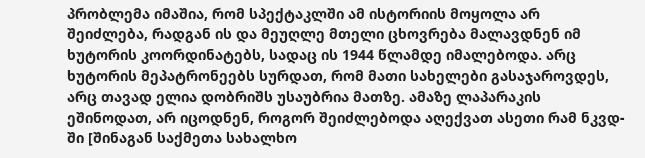პრობლემა იმაშია, რომ სპექტაკლში ამ ისტორიის მოყოლა არ შეიძლება, რადგან ის და მეუღლე მთელი ცხოვრება მალავდნენ იმ ხუტორის კოორდინატებს, სადაც ის 1944 წლამდე იმალებოდა. არც ხუტორის მეპატრონეებს სურდათ, რომ მათი სახელები გასაჯაროვდეს, არც თავად ელია დობრიშს უსაუბრია მათზე. ამაზე ლაპარაკის ეშინოდათ, არ იცოდნენ, როგორ შეიძლებოდა აღექვათ ასეთი რამ ნკვდ-ში [შინაგან საქმეთა სახალხო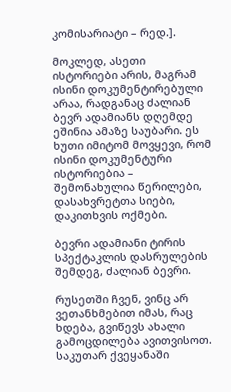კომისარიატი – რედ.].

მოკლედ, ასეთი ისტორიები არის, მაგრამ ისინი დოკუმენტირებული არაა, რადგანაც ძალიან ბევრ ადამიანს დღემდე ეშინია ამაზე საუბარი. ეს ხუთი იმიტომ მოვყევი, რომ ისინი დოკუმენტური ისტორიებია – შემონახულია წერილები, დასახვრეტთა სიები, დაკითხვის ოქმები.

ბევრი ადამიანი ტირის სპექტაკლის დასრულების შემდეგ, ძალიან ბევრი.

რუსეთში ჩვენ, ვინც არ ვეთანხმებით იმას, რაც ხდება, გვიწევს ახალი გამოცდილება ავითვისოთ. საკუთარ ქვეყანაში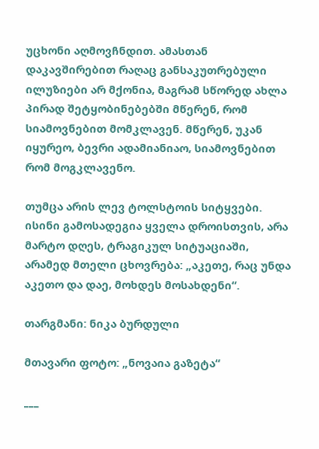უცხონი აღმოვჩნდით. ამასთან დაკავშირებით რაღაც განსაკუთრებული ილუზიები არ მქონია, მაგრამ სწორედ ახლა პირად შეტყობინებებში მწერენ, რომ სიამოვნებით მომკლავენ. მწერენ, უკან იყურეო, ბევრი ადამიანიაო, სიამოვნებით რომ მოგკლავენო.

თუმცა არის ლევ ტოლსტოის სიტყვები. ისინი გამოსადეგია ყველა დროისთვის, არა მარტო დღეს, ტრაგიკულ სიტუაციაში, არამედ მთელი ცხოვრება: „აკეთე, რაც უნდა აკეთო და დაე, მოხდეს მოსახდენი“.

თარგმანი: ნიკა ბურდული

მთავარი ფოტო: „ნოვაია გაზეტა“

___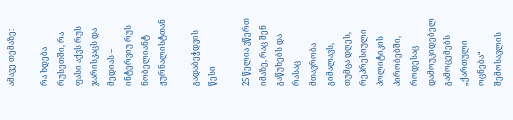ამავე თემაზე:

რა ხდება რუსეთში, რა ფასი აქვს რუს ჯარისკაცს და მედიას – ინტერვიუ რუს ნობელიანტ ჟურნალისტთან

გადაბეჭდვის წესი

25 წელია ვწერთ იმაზე, რაც შენ გაწუხებს და რასაც მთავრობა გიმალავს, თუმცა დღეს, რეპრესიული პოლიტიკის პირობებში, როდესაც დამოუკიდებელ გამოცემებს „ქართული ოცნება“ შემოსავლის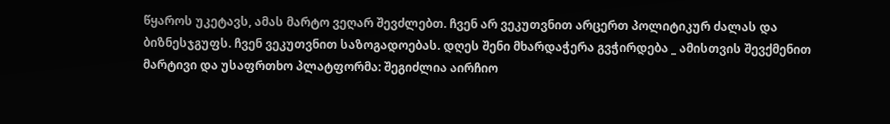წყაროს უკეტავს, ამას მარტო ვეღარ შევძლებთ. ჩვენ არ ვეკუთვნით არცერთ პოლიტიკურ ძალას და ბიზნესჯგუფს. ჩვენ ვეკუთვნით საზოგადოებას. დღეს შენი მხარდაჭერა გვჭირდება _ ამისთვის შევქმენით მარტივი და უსაფრთხო პლატფორმა: შეგიძლია აირჩიო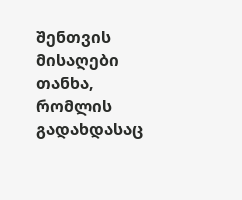შენთვის მისაღები თანხა, რომლის გადახდასაც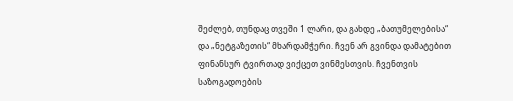შეძლებ, თუნდაც თვეში 1 ლარი, და გახდე „ბათუმელებისა“ და „ნეტგაზეთის“ მხარდამჭერი. ჩვენ არ გვინდა დამატებით ფინანსურ ტვირთად ვიქცეთ ვინმესთვის. ჩვენთვის საზოგადოების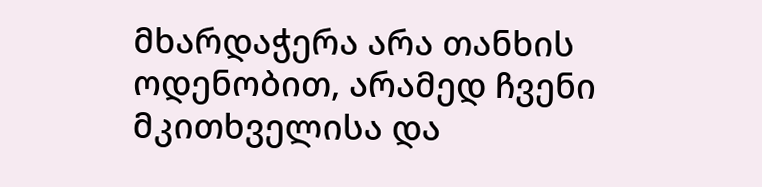მხარდაჭერა არა თანხის ოდენობით, არამედ ჩვენი მკითხველისა და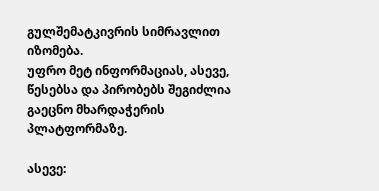გულშემატკივრის სიმრავლით იზომება.
უფრო მეტ ინფორმაციას, ასევე, წესებსა და პირობებს შეგიძლია გაეცნო მხარდაჭერის პლატფორმაზე.

ასევე: